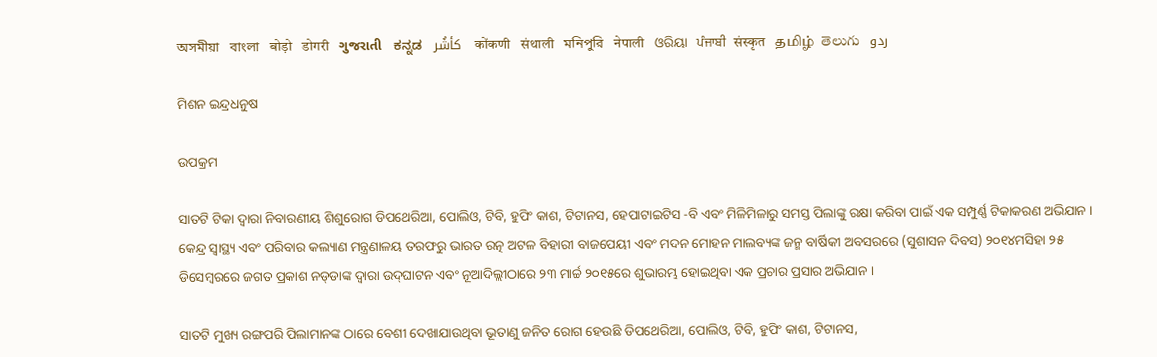অসমীয়া   বাংলা   बोड़ो   डोगरी   ગુજરાતી   ಕನ್ನಡ   كأشُر   कोंकणी   संथाली   মনিপুরি   नेपाली   ଓରିୟା   ਪੰਜਾਬੀ   संस्कृत   தமிழ்  తెలుగు   ردو

ମିଶନ ଇନ୍ଦ୍ରଧନୁଷ

ଉପକ୍ରମ

ସାତଟି ଟିକା ଦ୍ଵାରା ନିବାରଣୀୟ ଶିଶୁରୋଗ ଡିପଥେରିଆ, ପୋଲିଓ, ଟିବି, ହୁପିଂ କାଶ, ଟିଟାନସ, ହେପାଟାଇଟିସ -ବି ଏବଂ ମିଳିମିଳାରୁ ସମସ୍ତ ପିଲାଙ୍କୁ ରକ୍ଷା କରିବା ପାଇଁ ଏକ ସମ୍ପୁର୍ଣ୍ଣ ଟିକାକରଣ ଅଭିଯାନ । କେନ୍ଦ୍ର ସ୍ଵାସ୍ଥ୍ୟ ଏବଂ ପରିବାର କଲ୍ୟାଣ ମନ୍ତ୍ରଣାଳୟ ତରଫରୁ ଭାରତ ରତ୍ନ ଅଟଳ ବିହାରୀ ବାଜପେୟୀ ଏବଂ ମଦନ ମୋହନ ମାଲବ୍ୟଙ୍କ ଜନ୍ମ ବାର୍ଷିକୀ ଅବସରରେ (ସୁଶାସନ ଦିବସ) ୨୦୧୪ମସିହା ୨୫ ଡିସେମ୍ବରରେ ଜଗତ ପ୍ରକାଶ ନଡ୍‌ଡାଙ୍କ ଦ୍ଵାରା ଉଦ୍‌ଘାଟନ ଏବଂ ନୂଆଦିଲ୍ଲୀଠାରେ ୨୩ ମାର୍ଚ୍ଚ ୨୦୧୫ରେ ଶୁଭାରମ୍ଭ ହୋଇଥିବା ଏକ ପ୍ରଚାର ପ୍ରସାର ଅଭିଯାନ ।

ସାତଟି ମୁଖ୍ୟ ରଙ୍ଗପରି ପିଲାମାନଙ୍କ ଠାରେ ବେଶୀ ଦେଖାଯାଉଥିବା ଭୂତାଣୁ ଜନିତ ରୋଗ ହେଉଛି ଡିପଥେରିଆ, ପୋଲିଓ, ଟିବି, ହୁପିଂ କାଶ, ଟିଟାନସ,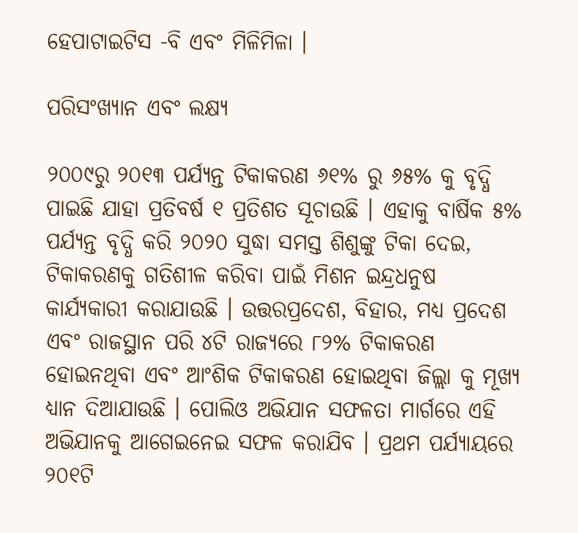ହେପାଟାଇଟିସ -ବି ଏବଂ ମିଳିମିଳା ।

ପରିସଂଖ୍ୟାନ ଏବଂ ଲକ୍ଷ୍ୟ

୨୦୦୯ରୁ ୨୦୧୩ ପର୍ଯ୍ୟନ୍ତ ଟିକାକରଣ ୬୧% ରୁ ୬୫% କୁ ବୃଦ୍ଧି ପାଇଛି ଯାହା ପ୍ରତିବର୍ଷ ୧ ପ୍ରତିଶତ ସୂଚାଉଛି । ଏହାକୁ ବାର୍ଷିକ ୫% ପର୍ଯ୍ୟନ୍ତ ବୃଦ୍ଧି କରି ୨୦୨୦ ସୁଦ୍ଧା ସମସ୍ତ ଶିଶୁଙ୍କୁ ଟିକା ଦେଇ, ଟିକାକରଣକୁ ଗତିଶୀଳ କରିବା ପାଇଁ ମିଶନ ଇନ୍ଦ୍ରଧନୁଷ କାର୍ଯ୍ୟକାରୀ କରାଯାଉଛି । ଉତ୍ତରପ୍ରଦେଶ, ବିହାର, ମଧ୍ୟ ପ୍ରଦେଶ ଏବଂ ରାଜସ୍ଥାନ ପରି ୪ଟି ରାଜ୍ୟରେ ୮୨% ଟିକାକରଣ ହୋଇନଥିବା ଏବଂ ଆଂଶିକ ଟିକାକରଣ ହୋଇଥିବା ଜିଲ୍ଲା କୁ ମୂଖ୍ୟ ଧ୍ୟାନ ଦିଆଯାଉଛି । ପୋଲିଓ ଅଭିଯାନ ସଫଳତା ମାର୍ଗରେ ଏହି ଅଭିଯାନକୁ ଆଗେଇନେଇ ସଫଳ କରାଯିବ । ପ୍ରଥମ ପର୍ଯ୍ୟାୟରେ ୨୦୧ଟି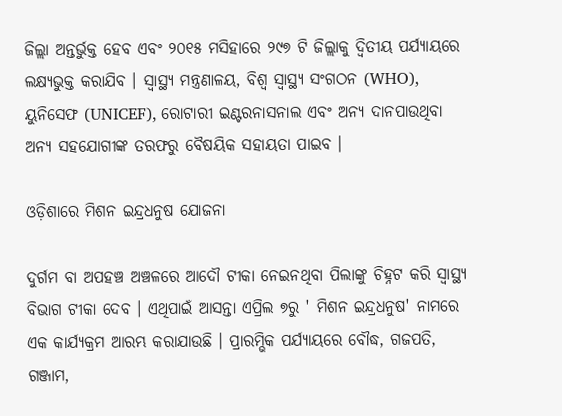ଜିଲ୍ଲା ଅନ୍ତର୍ଭୁକ୍ତ ହେବ ଏବଂ ୨୦୧୫ ମସିହାରେ ୨୯୭ ଟି ଜିଲ୍ଲାକୁ ଦ୍ଵିତୀୟ ପର୍ଯ୍ୟାୟରେ ଲକ୍ଷ୍ୟଭୁକ୍ତ କରାଯିବ । ସ୍ୱାସ୍ଥ୍ୟ ମନ୍ତ୍ରଣାଳୟ, ବିଶ୍ଵ ସ୍ଵାସ୍ଥ୍ୟ ସଂଗଠନ (WHO), ୟୁନିସେଫ (UNICEF), ରୋଟାରୀ ଇଣ୍ଟରନାସନାଲ ଏବଂ ଅନ୍ୟ ଦାନପାଉଥିବା ଅନ୍ୟ ସହଯୋଗୀଙ୍କ ତରଫରୁ ବୈଷୟିକ ସହାୟତା ପାଇବ ।

ଓଡ଼ିଶାରେ ମିଶନ ଇନ୍ଦ୍ରଧନୁଷ ଯୋଜନା

ଦୁର୍ଗମ ବା ଅପହଞ୍ଚ ଅଞ୍ଚଳରେ ଆଦୌ ଟୀକା ନେଇନଥିବା ପିଲାଙ୍କୁ ଚିହ୍ନଟ କରି ସ୍ଵାସ୍ଥ୍ୟ ବିଭାଗ ଟୀକା ଦେବ । ଏଥିପାଇଁ ଆସନ୍ତା ଏପ୍ରିଲ ୭ରୁ ' ମିଶନ ଇନ୍ଦ୍ରଧନୁଷ' ନାମରେ ଏକ କାର୍ଯ୍ୟକ୍ରମ ଆରମ୍ଭ କରାଯାଉଛି । ପ୍ରାରମ୍ଭିକ ପର୍ଯ୍ୟାୟରେ ବୌଦ୍ଧ, ଗଜପତି, ଗଞ୍ଜାମ,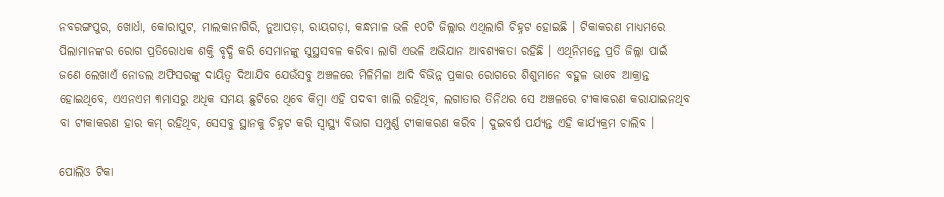ନବରଙ୍ଗପୁର, ଖୋର୍ଧା, କୋରାପୁଟ, ମାଲକାନାଗିରି, ନୁଆପଡ଼ା, ରାୟଗଡ଼ା, କନ୍ଧମାଳ ଭଳି ୧୦ଟି ଜିଲ୍ଲାର ଏଥିଲାଗି ଚିହ୍ନଟ ହୋଇଛି । ଟିକାକରଣ ମାଧ୍ୟମରେ ପିଲାମାନଙ୍କର ରୋଗ ପ୍ରତିରୋଧକ ଶକ୍ତି ବୃଦ୍ଧି କରି ସେମାନଙ୍କୁ ସୁସ୍ଥସବଳ କରିବା ଲାଗି ଏଭଳି ଅଭିଯାନ ଆବଶ୍ୟକତା ରହିଛି । ଏଥିନିମନ୍ତେ ପ୍ରତି ଜିଲ୍ଲା ପାଇଁ ଜଣେ ଲେଖାଏଁ ନୋଡଲ ଅଫିସରଙ୍କୁ ଦାୟିତ୍ଵ ଦିଆଯିବ ଯେଉଁସବୁ ଅଞ୍ଚଳରେ ମିଳିମିଳା ଆଦି ବିଭିନ୍ନ ପ୍ରକାର ରୋଗରେ ଶିଶୁମାନେ ବହୁଳ ଭାବେ ଆକ୍ରାନ୍ତ ହୋଇଥିବେ, ଏଏନଏମ ୩ମାସରୁ ଅଧିକ ସମୟ ଛୁଟିରେ ଥିବେ କିମ୍ବା ଏହି ପଦବୀ ଖାଲି ରହିଥିବ, ଲଗାତାର ତିନିଥର ସେ ଅଞ୍ଚଳରେ ଟୀକାକରଣ କରାଯାଇନଥିବ ବା ଟୀକାକରଣ ହାର କମ୍ ରହିଥିବ, ସେସବୁ ସ୍ଥାନକୁ ଚିହ୍ନଟ କରି ସ୍ଵାସ୍ଥ୍ୟ ବିଭାଗ ସମ୍ପୁର୍ଣ୍ଣ ଟୀକାକରଣ କରିବ । ଦୁଇବର୍ଷ ପର୍ଯ୍ୟନ୍ତ ଏହି କାର୍ଯ୍ୟକ୍ରମ ଚାଲିବ ।

ପୋଲିଓ ଟିକା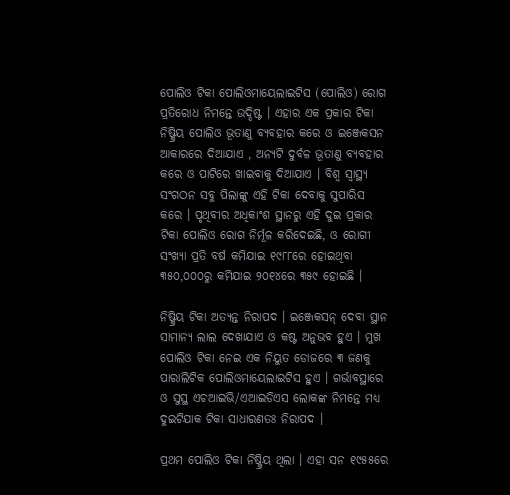ପୋଲିଓ ଟିକା ପୋଲିଓମାୟେଲାଇଟିସ (ପୋଲିଓ) ରୋଗ ପ୍ରତିରୋଧ ନିମନ୍ତେ ଉଦ୍ଦିଷ୍ଟ । ଏହାର ଏକ ପ୍ରକାର ଟିକା ନିଷ୍କ୍ରିୟ ପୋଲିଓ ଭୂତାଣୁ ବ୍ୟବ‌ହାର କରେ ଓ ଇଞ୍ଜେକସନ ଆକାରରେ ଦିଆଯାଏ , ଅନ୍ୟଟି ଦୁର୍ବଳ ଭୂତାଣୁ ବ୍ୟବ‌ହାର କରେ ଓ ପାଟିରେ ଖାଇବାକୁ ଦିଆଯାଏ । ବିଶ୍ୱ ସ୍ୱାସ୍ଥ୍ୟ ସଂଗଠନ ସବୁ ପିଲାଙ୍କୁ ଏହି ଟିକା ଦେବାକୁ ସୁପାରିସ କରେ । ପୃଥିବୀର ଅଧିକାଂଶ ସ୍ଥାନରୁ ଏହି ଦୁଇ ପ୍ରକାର ଟିକା ପୋଲିଓ ରୋଗ ନିର୍ମୂଳ କରିଦେଇଛି, ଓ ରୋଗୀ ସଂଖ୍ୟା ପ୍ରତି ବର୍ଷ କମିଯାଇ ୧୯୮୮ରେ ହୋଇଥିବା ୩୫୦,୦୦୦ରୁ କମିଯାଇ ୨୦୧୪ରେ ୩୫୯ ହୋଇଛି ।

ନିଷ୍କ୍ରିୟ ଟିକା ଅତ୍ୟନ୍ତ ନିରାପଦ । ଇଞ୍ଜେକସନ୍ ଦେବା ସ୍ଥାନ ସାମାନ୍ୟ ଲାଲ ଦେଖାଯାଏ ଓ କଷ୍ଟ ଅନୁଭବ ହୁଏ । ମୁଖ ପୋଲିଓ ଟିକା ନେଇ ଏକ ନିୟୁତ ଡୋଜରେ ୩ ଜଣକୁ ପାରାଲିଟିକ ପୋଲିଓମାୟେଲାଇଟିସ ହୁଏ । ଗର୍ଭାବସ୍ଥାରେ ଓ ସୁସ୍ଥ ଏଚ‌ଆଇଭି/ଏଆଇଡିଏସ ଲୋକଙ୍କ ନିମନ୍ତେ ମଧ୍ୟ ଦୁଇଟିଯାକ ଟିକା ସାଧାରଣତଃ ନିରାପଦ ।

ପ୍ରଥମ ପୋଲିଓ ଟିକା ନିଷ୍କ୍ରିୟ ଥିଲା । ଏହା ସନ ୧୯୫୫ରେ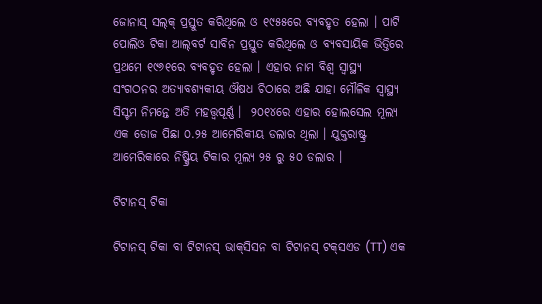ଜୋନାସ୍ ସଲ୍‌କ୍ ପ୍ରସ୍ତୁତ କରିଥିଲେ ଓ ୧୯୫୫ରେ ବ୍ୟବ‌ହୃତ ହେଲା । ପାଟି ପୋଲିଓ ଟିକା ଆଲ୍‌ବର୍ଟ ସାବିନ ପ୍ରସ୍ତୁତ କରିଥିଲେ ଓ ବ୍ୟବସାୟିକ ଭିତ୍ତିରେ ପ୍ରଥମେ ୧୯୬୧ରେ ବ୍ୟବ‌ହୃତ ହେଲା । ଏହାର ନାମ ବିଶ୍ୱ ସ୍ୱାସ୍ଥ୍ୟ ସଂଗଠନର ଅତ୍ୟାବଶ୍ୟକୀୟ ଔଷଧ ଚିଠାରେ ଅଛି ଯାହା ମୌଳିକ ସ୍ୱାସ୍ଥ୍ୟ ସିସ୍ଟମ ନିମନ୍ତେ ଅତି ମହତ୍ତ୍ୱପୂର୍ଣ୍ଣ ।  ୨୦୧୪ରେ ଏହାର ହୋଲସେଲ ମୂଲ୍ୟ ଏକ ଡୋଜ ପିଛା ୦.୨୫ ଆମେରିକୀୟ ଡଲାର ଥିଲା । ଯୁକ୍ତରାଷ୍ଟ୍ର ଆମେରିକାରେ ନିଷ୍କ୍ରିୟ ଟିକାର ମୂଲ୍ୟ ୨୫ ରୁ ୫୦ ଡଲାର ।

ଟିଟାନସ୍ ଟିକା

ଟିଟାନସ୍ ଟିକା ବା ଟିଟାନସ୍ ଭାକ୍‌ସିସନ ବା ଟିଟାନସ୍ ଟକ୍‌ସଏଡ (TT) ଏକ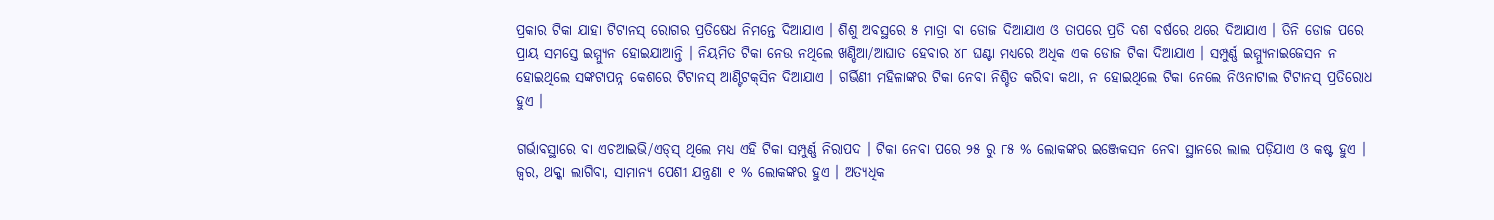ପ୍ରକାର ଟିକା ଯାହା ଟିଟାନସ୍ ରୋଗର ପ୍ରତିଷେଧ ନିମନ୍ତେ ଦିଆଯାଏ । ଶିଶୁ ଅବସ୍ଥରେ ୫ ମାତ୍ରା ବା ଡୋଜ ଦିଆଯାଏ ଓ ତାପରେ ପ୍ରତି ଦଶ ବର୍ଷରେ ଥରେ ଦିଆଯାଏ । ତିନି ଡୋଜ ପରେ ପ୍ରାୟ ସମସ୍ତେ ଇମ୍ମ୍ୟୁନ ହୋଇଯାଆନ୍ତି । ନିୟମିତ ଟିକା ନେଉ ନଥିଲେ ଖଣ୍ଡିଆ/ଆଘାତ ହେବାର ୪୮ ଘଣ୍ଟା ମଧ୍ୟରେ ଅଧିକ ଏକ ଡୋଜ ଟିକା ଦିଆଯାଏ । ସମ୍ପୁର୍ଣ୍ଣ ଇମ୍ମ୍ୟୁନାଇଜେସନ ନ ହୋଇଥିଲେ ସଙ୍କଟାପନ୍ନ କେଶରେ ଟିଟାନସ୍ ଆଣ୍ଟିଟକ୍‌ସିନ ଦିଆଯାଏ । ଗର୍ଭିଣୀ ମହିଳାଙ୍କର ଟିକା ନେବା ନିଶ୍ଚିତ କରିବା କଥା, ନ ହୋଇଥିଲେ ଟିକା ନେଲେ ନିଓନାଟାଲ ଟିଟାନସ୍ ପ୍ରତିରୋଧ ହୁଏ ।

ଗର୍ଭାବସ୍ଥାରେ ବା ଏଚଆଇଭି/ଏଡ୍‌ସ୍ ଥିଲେ ମଧ୍ୟ ଏହି ଟିକା ସମ୍ପୁର୍ଣ୍ଣ ନିରାପଦ । ଟିକା ନେବା ପରେ ୨୫ ରୁ ୮୫ % ଲୋକଙ୍କର ଇଞ୍ଜେକସନ ନେବା ସ୍ଥାନରେ ଲାଲ ପଡ଼ିଯାଏ ଓ କଷ୍ଟ ହୁଏ । ଜ୍ୱର, ଥକ୍କା ଲାଗିବା, ସାମାନ୍ୟ ପେଶୀ ଯନ୍ତ୍ରଣା ୧ % ଲୋକଙ୍କର ହୁଏ । ଅତ୍ୟଧିକ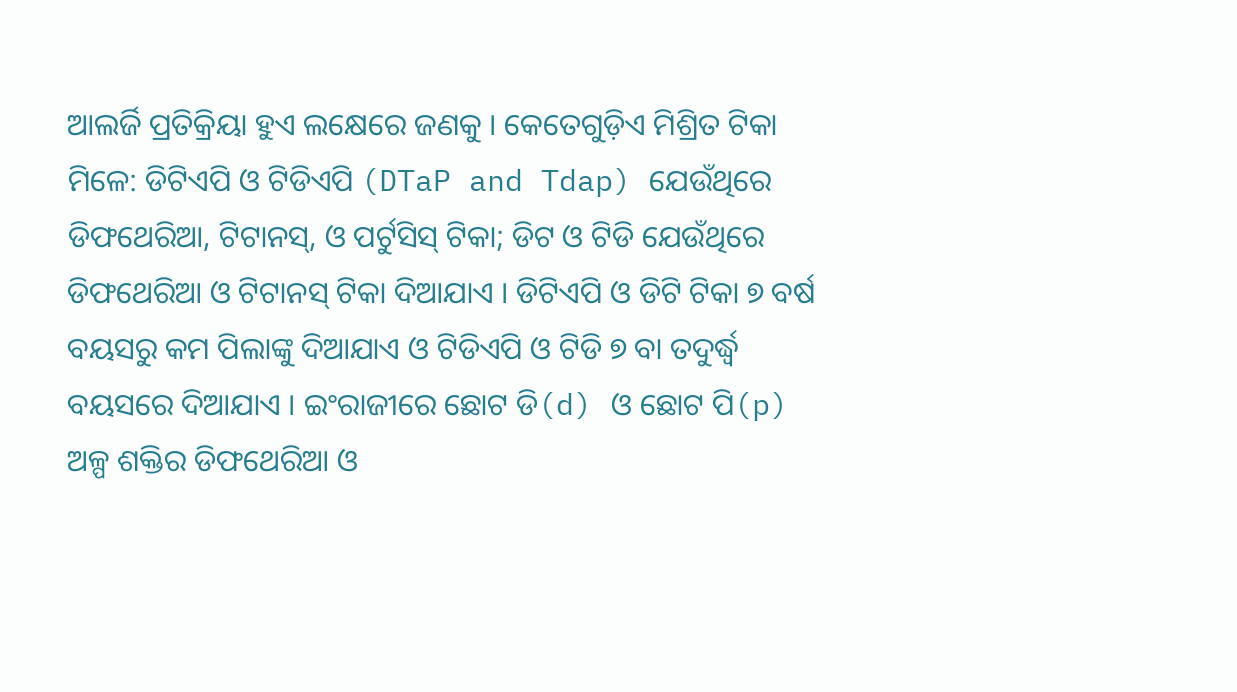ଆଲର୍ଜି ପ୍ରତିକ୍ରିୟା ହୁଏ ଲକ୍ଷେରେ ଜଣକୁ । କେତେଗୁଡ଼ିଏ ମିଶ୍ରିତ ଟିକା ମିଳେ: ଡିଟିଏପି ଓ ଟିଡିଏପି (DTaP and Tdap) ଯେଉଁଥିରେ ଡିଫଥେରିଆ, ଟିଟାନସ୍, ଓ ପର୍ଟୁସିସ୍ ଟିକା; ଡିଟ ଓ ଟିଡି ଯେଉଁଥିରେ ଡିଫଥେରିଆ ଓ ଟିଟାନସ୍ ଟିକା ଦିଆଯାଏ । ଡିଟିଏପି ଓ ଡିଟି ଟିକା ୭ ବର୍ଷ ବୟସରୁ କମ ପିଲାଙ୍କୁ ଦିଆଯାଏ ଓ ଟିଡିଏପି ଓ ଟିଡି ୭ ବା ତଦୁର୍ଦ୍ଧ୍ୱ ବୟସରେ ଦିଆଯାଏ । ଇଂରାଜୀରେ ଛୋଟ ଡି(d) ଓ ଛୋଟ ପି(p) ଅଳ୍ପ ଶକ୍ତିର ଡିଫଥେରିଆ ଓ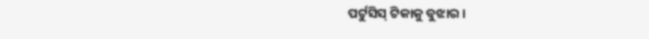ପର୍ଟୁସିସ୍ ଟିକାକୁ ବୁଝାର ।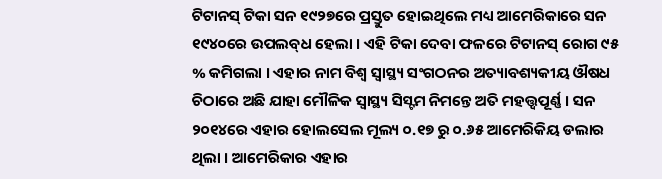ଟିଟାନସ୍ ଟିକା ସନ ୧୯୨୭ରେ ପ୍ରସ୍ତୁତ ହୋଇଥିଲେ ମଧ୍ୟ ଆମେରିକାରେ ସନ ୧୯୪୦ରେ ଉପଲବ୍‌ଧ ହେଲା । ଏହି ଟିକା ଦେବା ଫଳରେ ଟିଟାନସ୍ ରୋଗ ୯୫ % କମିଗଲା । ଏହାର ନାମ ବିଶ୍ୱ ସ୍ୱାସ୍ଥ୍ୟ ସଂଗଠନର ଅତ୍ୟାବଶ୍ୟକୀୟ ଔଷଧ ଚିଠାରେ ଅଛି ଯାହା ମୌଳିକ ସ୍ୱାସ୍ଥ୍ୟ ସିସ୍ଟମ ନିମନ୍ତେ ଅତି ମହତ୍ତ୍ୱପୂର୍ଣ୍ଣ । ସନ ୨୦୧୪ରେ ଏହାର ହୋଲସେଲ ମୂଲ୍ୟ ୦.୧୭ ରୁ ୦.୬୫ ଆମେରିକିୟ ଡଲାର ଥିଲା । ଆମେରିକାର ଏହାର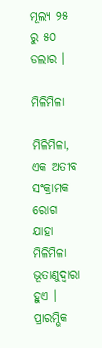ମୂଲ୍ୟ ୨୫ ରୁ ୫୦ ଡଲାର ।

ମିଳିମିଳା

ମିଳିମିଳା, ଏକ ଅତୀବ ସଂକ୍ରାମକ ରୋଗ ଯାହା ମିଳିମିଳା ଭୂତାଣୁଦ୍ୱାରା ହୁଏ । ପ୍ରାରମ୍ଭିକ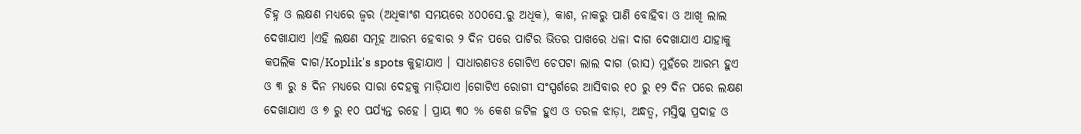ଚିହ୍ନ ଓ ଲକ୍ଷଣ ମଧ୍ୟରେ ଜ୍ୱର (ଅଧିକାଂଶ ସମୟରେ ୪୦୦ସେ.ରୁ ଅଧିକ), କାଶ, ନାକରୁ ପାଣି ବୋହିବା ଓ ଆଖି ଲାଲ ଦେଖାଯାଏ ।ଏହି ଲକ୍ଷଣ ସମୂହ ଆରମ୍ଭ ହେବାର ୨ ଦିନ ପରେ ପାଟିର ଭିତର ପାଖରେ ଧଳା ଦାଗ ଦେଖାଯାଏ ଯାହାକୁ କପଲିକ ଦାଗ/Koplik's spots କୁହାଯାଏ । ସାଧାରଣତଃ ଗୋଟିଏ ଚେପଟା ଲାଲ ଦାଗ (ରାସ) ମୁହଁରେ ଆରମ୍ଭ ହୁଏ ଓ ୩ ରୁ ୫ ଦିନ ମଧ୍ୟରେ ସାରା ଦେହକୁ ମାଡ଼ିଯାଏ ।ଗୋଟିଏ ରୋଗୀ ସଂସ୍ପର୍ଶରେ ଆସିବାର ୧୦ ରୁ ୧୨ ଦିନ ପରେ ଲକ୍ଷଣ ଦେଖାଯାଏ ଓ ୭ ରୁ ୧୦ ପର୍ଯ୍ୟନ୍ତ ରହେ । ପ୍ରାୟ ୩୦ % କେଶ ଜଟିଳ ହୁଏ ଓ ତରଳ ଝାଡ଼ା, ଅନ୍ଧତ୍ୱ, ମସ୍ତିଷ୍କ ପ୍ରଦାହ ଓ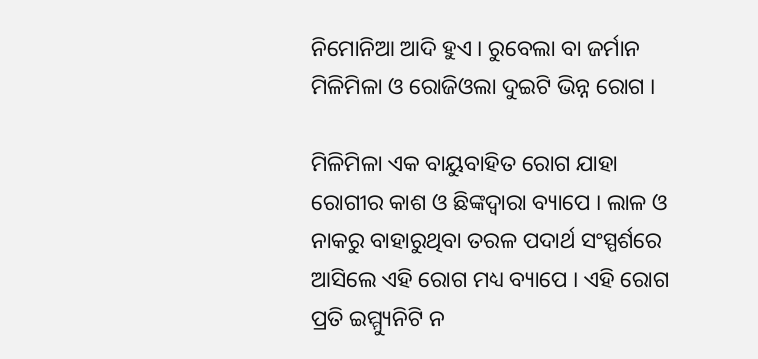ନିମୋନିଆ ଆଦି ହୁଏ । ରୁବେଲା ବା ଜର୍ମାନ ମିଳିମିଳା ଓ ରୋଜିଓଲା ଦୁଇଟି ଭିନ୍ନ ରୋଗ ।

ମିଳିମିଳା ଏକ ବାୟୁବାହିତ ରୋଗ ଯାହା ରୋଗୀର କାଶ ଓ ଛିଙ୍କଦ୍ୱାରା ବ୍ୟାପେ । ଲାଳ ଓ ନାକରୁ ବାହାରୁଥିବା ତରଳ ପଦାର୍ଥ ସଂସ୍ପର୍ଶରେ ଆସିଲେ ଏହି ରୋଗ ମଧ୍ୟ ବ୍ୟାପେ । ଏହି ରୋଗ ପ୍ରତି ଇମ୍ମ୍ୟୁନିଟି ନ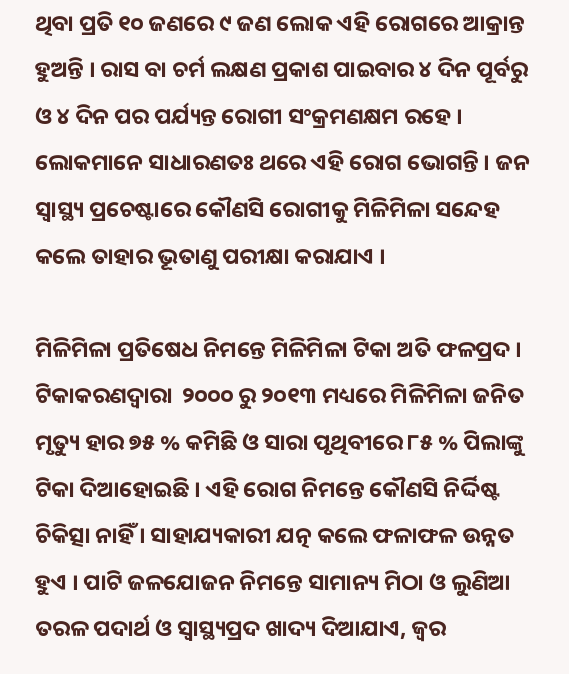ଥିବା ପ୍ରତି ୧୦ ଜଣରେ ୯ ଜଣ ଲୋକ ଏହି ରୋଗରେ ଆକ୍ରାନ୍ତ ହୁଅନ୍ତି । ରାସ ବା ଚର୍ମ ଲକ୍ଷଣ ପ୍ରକାଶ ପାଇବାର ୪ ଦିନ ପୂର୍ବରୁ ଓ ୪ ଦିନ ପର ପର୍ଯ୍ୟନ୍ତ ରୋଗୀ ସଂକ୍ରମଣକ୍ଷମ ରହେ । ଲୋକମାନେ ସାଧାରଣତଃ ଥରେ ଏହି ରୋଗ ଭୋଗନ୍ତି । ଜନ ସ୍ୱାସ୍ଥ୍ୟ ପ୍ରଚେଷ୍ଟାରେ କୌଣସି ରୋଗୀକୁ ମିଳିମିଳା ସନ୍ଦେହ କଲେ ତାହାର ଭୂତାଣୁ ପରୀକ୍ଷା କରାଯାଏ ।

ମିଳିମିଳା ପ୍ରତିଷେଧ ନିମନ୍ତେ ମିଳିମିଳା ଟିକା ଅତି ଫଳପ୍ରଦ । ଟିକାକରଣଦ୍ୱାରା  ୨୦୦୦ ରୁ ୨୦୧୩ ମଧ୍ୟରେ ମିଳିମିଳା ଜନିତ ମୃତ୍ୟୁ ହାର ୭୫ % କମିଛି ଓ ସାରା ପୃଥିବୀରେ ୮୫ % ପିଲାଙ୍କୁ ଟିକା ଦିଆହୋଇଛି । ଏହି ରୋଗ ନିମନ୍ତେ କୌଣସି ନିର୍ଦ୍ଦିଷ୍ଟ ଚିକିତ୍ସା ନାହିଁ । ସାହାଯ୍ୟକାରୀ ଯତ୍ନ କଲେ ଫଳାଫଳ ଉନ୍ନତ ହୁଏ । ପାଟି ଜଳ‌ଯୋଜନ ନିମନ୍ତେ ସାମାନ୍ୟ ମିଠା ଓ ଲୁଣିଆ ତରଳ ପଦାର୍ଥ ଓ ସ୍ୱାସ୍ଥ୍ୟପ୍ରଦ ଖାଦ୍ୟ ଦିଆଯାଏ, ଜ୍ୱର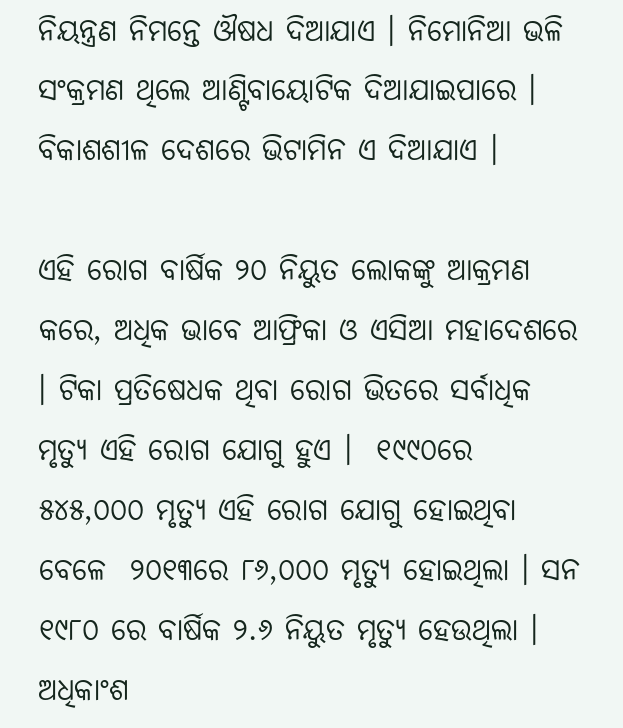ନିୟନ୍ତ୍ରଣ ନିମନ୍ତେ ଔଷଧ ଦିଆଯାଏ । ନିମୋନିଆ ଭଳି ସଂକ୍ରମଣ ଥିଲେ ଆଣ୍ଟିବାୟୋଟିକ ଦିଆଯାଇପାରେ । ବିକାଶଶୀଳ ଦେଶରେ ଭିଟାମିନ ଏ ଦିଆଯାଏ ।

ଏହି ରୋଗ ବାର୍ଷିକ ୨୦ ନିୟୁତ ଲୋକଙ୍କୁ ଆକ୍ରମଣ କରେ, ଅଧିକ ଭାବେ ଆଫ୍ରିକା ଓ ଏସିଆ ମହାଦେଶରେ । ଟିକା ପ୍ରତିଷେଧକ ଥିବା ରୋଗ ଭିତରେ ସର୍ବାଧିକ ମୃତ୍ୟୁ ଏହି ରୋଗ ଯୋଗୁ ହୁଏ ।  ୧୯୯୦ରେ ୫୪୫,୦୦୦ ମୃତ୍ୟୁ ଏହି ରୋଗ ଯୋଗୁ ହୋଇଥିବା ବେଳେ  ୨୦୧୩ରେ ୮୬,୦୦୦ ମୃତ୍ୟୁ ହୋଇଥିଲା । ସନ ୧୯୮୦ ରେ ବାର୍ଷିକ ୨.୬ ନିୟୁତ ମୃତ୍ୟୁ ହେଉଥିଲା । ଅଧିକାଂଶ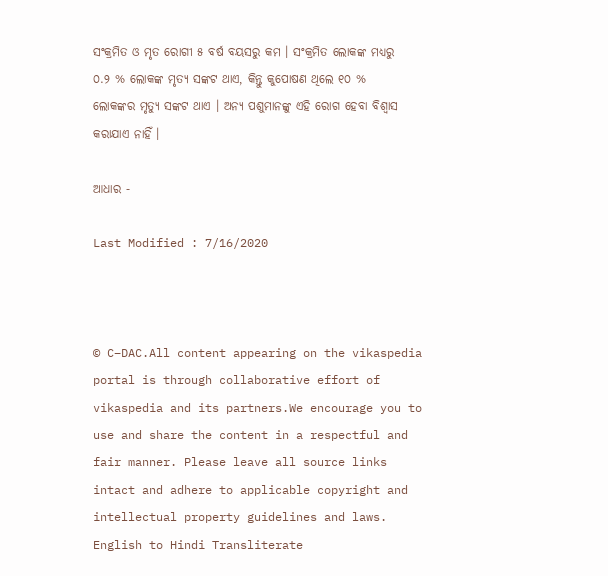ସଂକ୍ରମିତ ଓ ମୃତ ରୋଗୀ ୫ ବର୍ଷ ବୟସରୁ କମ । ସଂକ୍ରମିତ ଲୋକଙ୍କ ମଧ୍ୟରୁ ୦.୨ % ଲୋକଙ୍କ ମୃତ୍ୟ ସଙ୍କଟ ଥାଏ, କିନ୍ତୁ କୁପୋଷଣ ଥିଲେ ୧୦ % ଲୋକଙ୍କର ମୃତ୍ୟୁ ସଙ୍କଟ ଥାଏ । ଅନ୍ୟ ପଶୁମାନଙ୍କୁ ଏହି ରୋଗ ହେବା ବିଶ୍ୱାସ କରାଯାଏ ନାହିଁ ।

ଆଧାର -

Last Modified : 7/16/2020



© C–DAC.All content appearing on the vikaspedia portal is through collaborative effort of vikaspedia and its partners.We encourage you to use and share the content in a respectful and fair manner. Please leave all source links intact and adhere to applicable copyright and intellectual property guidelines and laws.
English to Hindi Transliterate